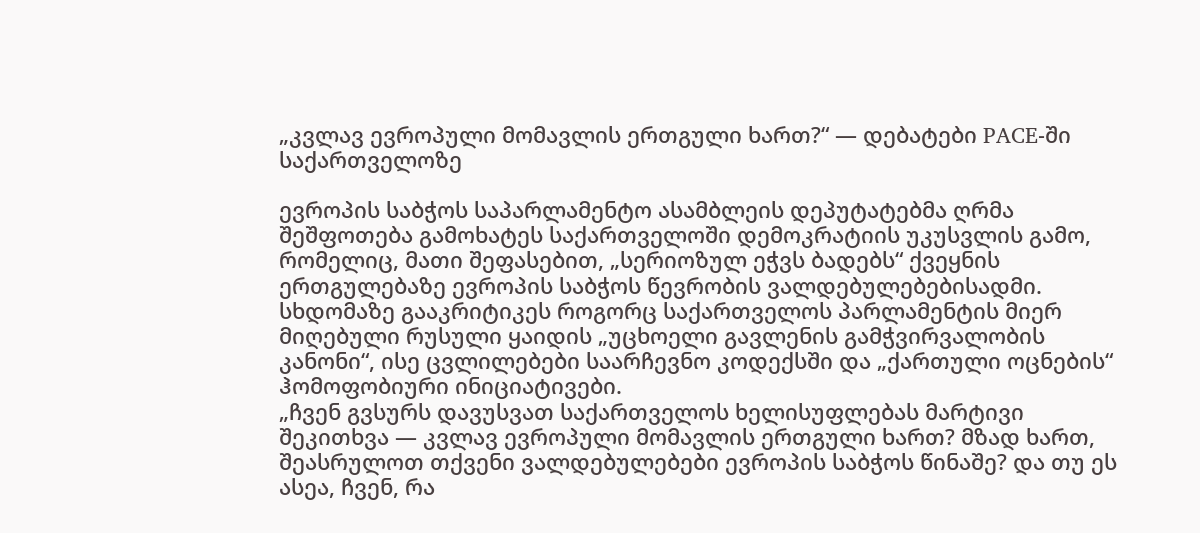„კვლავ ევროპული მომავლის ერთგული ხართ?“ — დებატები PACE-ში საქართველოზე

ევროპის საბჭოს საპარლამენტო ასამბლეის დეპუტატებმა ღრმა შეშფოთება გამოხატეს საქართველოში დემოკრატიის უკუსვლის გამო, რომელიც, მათი შეფასებით, „სერიოზულ ეჭვს ბადებს“ ქვეყნის ერთგულებაზე ევროპის საბჭოს წევრობის ვალდებულებებისადმი.
სხდომაზე გააკრიტიკეს როგორც საქართველოს პარლამენტის მიერ მიღებული რუსული ყაიდის „უცხოელი გავლენის გამჭვირვალობის კანონი“, ისე ცვლილებები საარჩევნო კოდექსში და „ქართული ოცნების“ ჰომოფობიური ინიციატივები.
„ჩვენ გვსურს დავუსვათ საქართველოს ხელისუფლებას მარტივი შეკითხვა — კვლავ ევროპული მომავლის ერთგული ხართ? მზად ხართ, შეასრულოთ თქვენი ვალდებულებები ევროპის საბჭოს წინაშე? და თუ ეს ასეა, ჩვენ, რა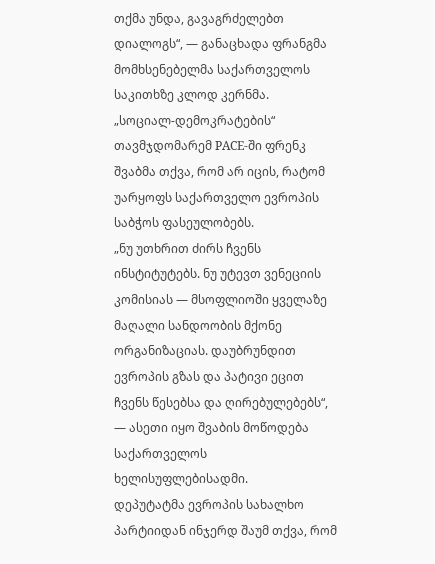თქმა უნდა, გავაგრძელებთ დიალოგს“, — განაცხადა ფრანგმა მომხსენებელმა საქართველოს საკითხზე კლოდ კერნმა.
„სოციალ-დემოკრატების“ თავმჯდომარემ PACE-ში ფრენკ შვაბმა თქვა, რომ არ იცის, რატომ უარყოფს საქართველო ევროპის საბჭოს ფასეულობებს.
„ნუ უთხრით ძირს ჩვენს ინსტიტუტებს. ნუ უტევთ ვენეციის კომისიას — მსოფლიოში ყველაზე მაღალი სანდოობის მქონე ორგანიზაციას. დაუბრუნდით ევროპის გზას და პატივი ეცით ჩვენს წესებსა და ღირებულებებს“, — ასეთი იყო შვაბის მოწოდება საქართველოს ხელისუფლებისადმი.
დეპუტატმა ევროპის სახალხო პარტიიდან ინჯერდ შაუმ თქვა, რომ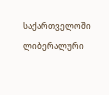საქართველოში ლიბერალური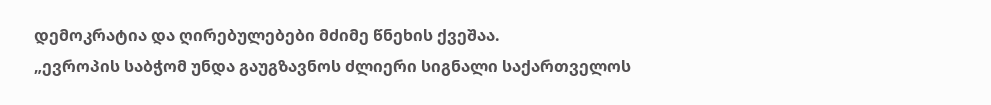დემოკრატია და ღირებულებები მძიმე წნეხის ქვეშაა.
„ევროპის საბჭომ უნდა გაუგზავნოს ძლიერი სიგნალი საქართველოს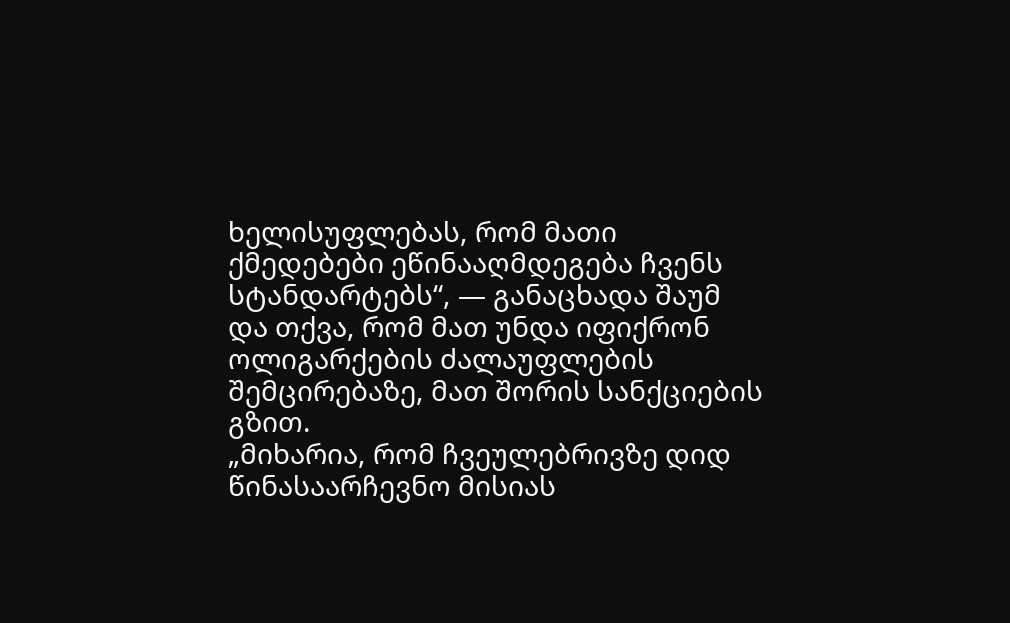ხელისუფლებას, რომ მათი ქმედებები ეწინააღმდეგება ჩვენს სტანდარტებს“, — განაცხადა შაუმ და თქვა, რომ მათ უნდა იფიქრონ ოლიგარქების ძალაუფლების შემცირებაზე, მათ შორის სანქციების გზით.
„მიხარია, რომ ჩვეულებრივზე დიდ წინასაარჩევნო მისიას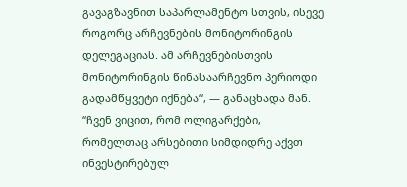გავაგზავნით საპარლამენტო სთვის, ისევე როგორც არჩევნების მონიტორინგის დელეგაციას. ამ არჩევნებისთვის მონიტორინგის წინასაარჩევნო პერიოდი გადამწყვეტი იქნება“, — განაცხადა მან.
“ჩვენ ვიცით, რომ ოლიგარქები, რომელთაც არსებითი სიმდიდრე აქვთ ინვესტირებულ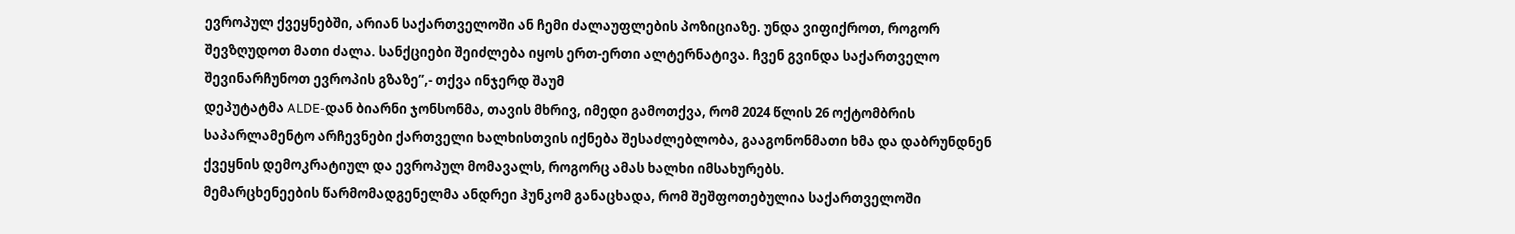ევროპულ ქვეყნებში, არიან საქართველოში ან ჩემი ძალაუფლების პოზიციაზე. უნდა ვიფიქროთ, როგორ შევზღუდოთ მათი ძალა. სანქციები შეიძლება იყოს ერთ-ერთი ალტერნატივა. ჩვენ გვინდა საქართველო შევინარჩუნოთ ევროპის გზაზე”,- თქვა ინჯერდ შაუმ
დეპუტატმა ALDE-დან ბიარნი ჯონსონმა, თავის მხრივ, იმედი გამოთქვა, რომ 2024 წლის 26 ოქტომბრის საპარლამენტო არჩევნები ქართველი ხალხისთვის იქნება შესაძლებლობა, გააგონონმათი ხმა და დაბრუნდნენ ქვეყნის დემოკრატიულ და ევროპულ მომავალს, როგორც ამას ხალხი იმსახურებს.
მემარცხენეების წარმომადგენელმა ანდრეი ჰუნკომ განაცხადა, რომ შეშფოთებულია საქართველოში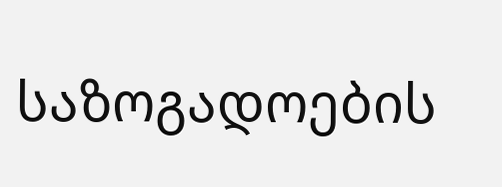საზოგადოების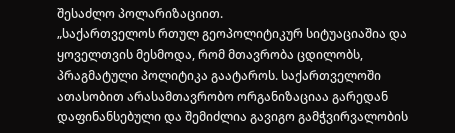შესაძლო პოლარიზაციით.
„საქართველოს რთულ გეოპოლიტიკურ სიტუაციაშია და ყოველთვის მესმოდა, რომ მთავრობა ცდილობს, პრაგმატული პოლიტიკა გაატაროს. საქართველოში ათასობით არასამთავრობო ორგანიზაციაა გარედან დაფინანსებული და შემიძლია გავიგო გამჭვირვალობის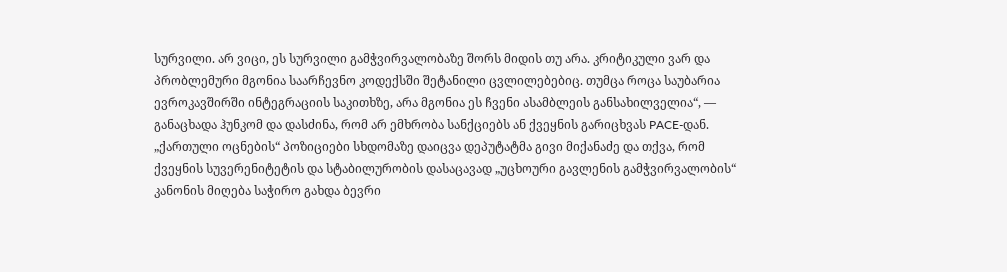სურვილი. არ ვიცი, ეს სურვილი გამჭვირვალობაზე შორს მიდის თუ არა. კრიტიკული ვარ და პრობლემური მგონია საარჩევნო კოდექსში შეტანილი ცვლილებებიც. თუმცა როცა საუბარია ევროკავშირში ინტეგრაციის საკითხზე, არა მგონია ეს ჩვენი ასამბლეის განსახილველია“, — განაცხადა ჰუნკომ და დასძინა, რომ არ ემხრობა სანქციებს ან ქვეყნის გარიცხვას PACE-დან.
„ქართული ოცნების“ პოზიციები სხდომაზე დაიცვა დეპუტატმა გივი მიქანაძე და თქვა, რომ ქვეყნის სუვერენიტეტის და სტაბილურობის დასაცავად „უცხოური გავლენის გამჭვირვალობის“ კანონის მიღება საჭირო გახდა ბევრი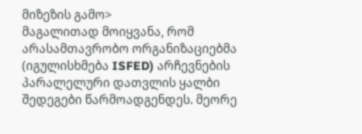მიზეზის გამო>
მაგალითად მოიყვანა, რომ არასამთავრობო ორგანიზაციებმა (იგულისხმება ISFED) არჩევნების პარალელური დათვლის ყალბი შედეგები წარმოადგენდეს. მეორე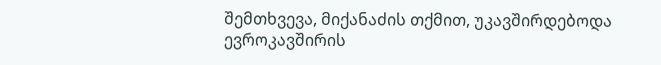შემთხვევა, მიქანაძის თქმით, უკავშირდებოდა ევროკავშირის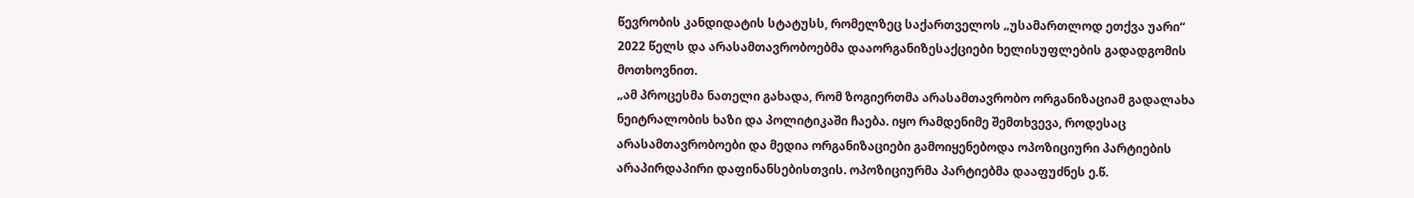წევრობის კანდიდატის სტატუსს, რომელზეც საქართველოს „უსამართლოდ ეთქვა უარი“ 2022 წელს და არასამთავრობოებმა დააორგანიზესაქციები ხელისუფლების გადადგომის მოთხოვნით.
„ამ პროცესმა ნათელი გახადა, რომ ზოგიერთმა არასამთავრობო ორგანიზაციამ გადალახა ნეიტრალობის ხაზი და პოლიტიკაში ჩაება. იყო რამდენიმე შემთხვევა, როდესაც არასამთავრობოები და მედია ორგანიზაციები გამოიყენებოდა ოპოზიციური პარტიების არაპირდაპირი დაფინანსებისთვის. ოპოზიციურმა პარტიებმა დააფუძნეს ე.წ.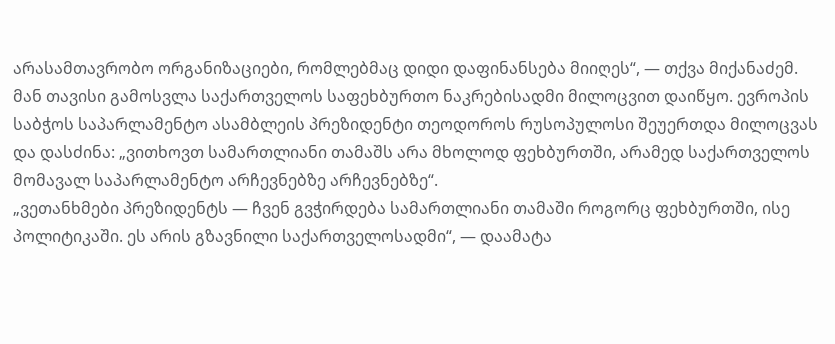არასამთავრობო ორგანიზაციები, რომლებმაც დიდი დაფინანსება მიიღეს“, — თქვა მიქანაძემ.
მან თავისი გამოსვლა საქართველოს საფეხბურთო ნაკრებისადმი მილოცვით დაიწყო. ევროპის საბჭოს საპარლამენტო ასამბლეის პრეზიდენტი თეოდოროს რუსოპულოსი შეუერთდა მილოცვას და დასძინა: „ვითხოვთ სამართლიანი თამაშს არა მხოლოდ ფეხბურთში, არამედ საქართველოს მომავალ საპარლამენტო არჩევნებზე არჩევნებზე“.
„ვეთანხმები პრეზიდენტს — ჩვენ გვჭირდება სამართლიანი თამაში როგორც ფეხბურთში, ისე პოლიტიკაში. ეს არის გზავნილი საქართველოსადმი“, — დაამატა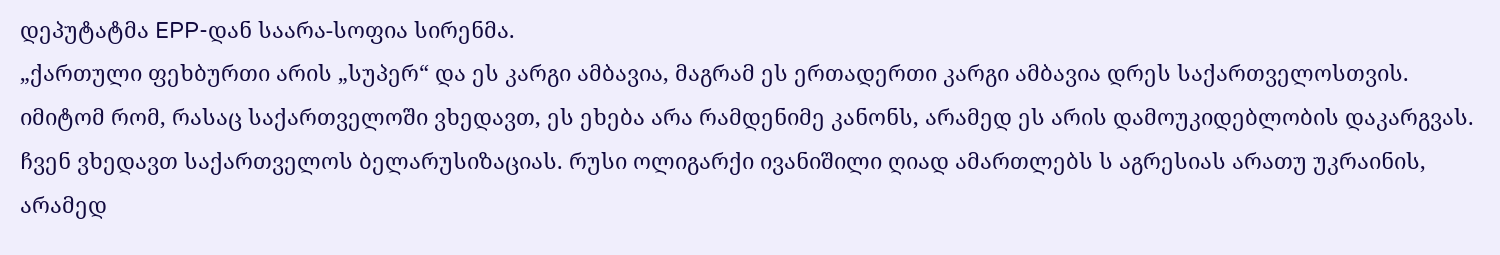დეპუტატმა EPP-დან საარა-სოფია სირენმა.
„ქართული ფეხბურთი არის „სუპერ“ და ეს კარგი ამბავია, მაგრამ ეს ერთადერთი კარგი ამბავია დრეს საქართველოსთვის. იმიტომ რომ, რასაც საქართველოში ვხედავთ, ეს ეხება არა რამდენიმე კანონს, არამედ ეს არის დამოუკიდებლობის დაკარგვას. ჩვენ ვხედავთ საქართველოს ბელარუსიზაციას. რუსი ოლიგარქი ივანიშილი ღიად ამართლებს ს აგრესიას არათუ უკრაინის, არამედ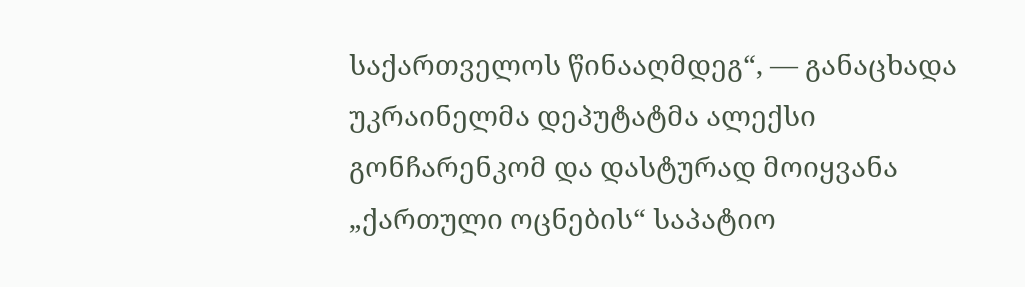საქართველოს წინააღმდეგ“, — განაცხადა უკრაინელმა დეპუტატმა ალექსი გონჩარენკომ და დასტურად მოიყვანა „ქართული ოცნების“ საპატიო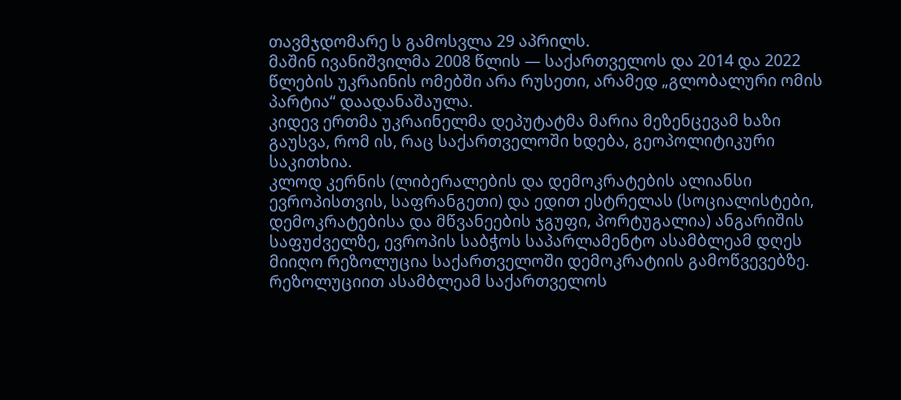თავმჯდომარე ს გამოსვლა 29 აპრილს.
მაშინ ივანიშვილმა 2008 წლის — საქართველოს და 2014 და 2022 წლების უკრაინის ომებში არა რუსეთი, არამედ „გლობალური ომის პარტია“ დაადანაშაულა.
კიდევ ერთმა უკრაინელმა დეპუტატმა მარია მეზენცევამ ხაზი გაუსვა, რომ ის, რაც საქართველოში ხდება, გეოპოლიტიკური საკითხია.
კლოდ კერნის (ლიბერალების და დემოკრატების ალიანსი ევროპისთვის, საფრანგეთი) და ედით ესტრელას (სოციალისტები, დემოკრატებისა და მწვანეების ჯგუფი, პორტუგალია) ანგარიშის საფუძველზე, ევროპის საბჭოს საპარლამენტო ასამბლეამ დღეს მიიღო რეზოლუცია საქართველოში დემოკრატიის გამოწვევებზე. რეზოლუციით ასამბლეამ საქართველოს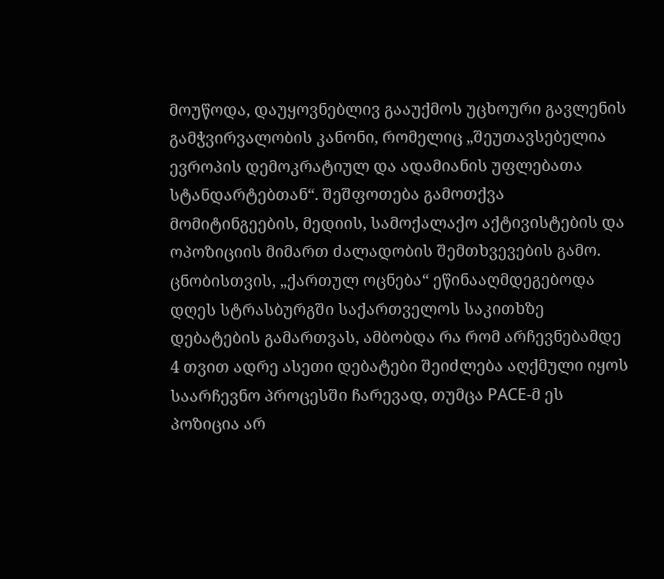მოუწოდა, დაუყოვნებლივ გააუქმოს უცხოური გავლენის გამჭვირვალობის კანონი, რომელიც „შეუთავსებელია ევროპის დემოკრატიულ და ადამიანის უფლებათა სტანდარტებთან“. შეშფოთება გამოთქვა მომიტინგეების, მედიის, სამოქალაქო აქტივისტების და ოპოზიციის მიმართ ძალადობის შემთხვევების გამო.
ცნობისთვის, „ქართულ ოცნება“ ეწინააღმდეგებოდა დღეს სტრასბურგში საქართველოს საკითხზე დებატების გამართვას, ამბობდა რა რომ არჩევნებამდე 4 თვით ადრე ასეთი დებატები შეიძლება აღქმული იყოს საარჩევნო პროცესში ჩარევად, თუმცა PACE-მ ეს პოზიცია არ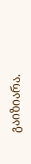გაიზიარა.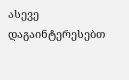ასევე დაგაინტერესებთ